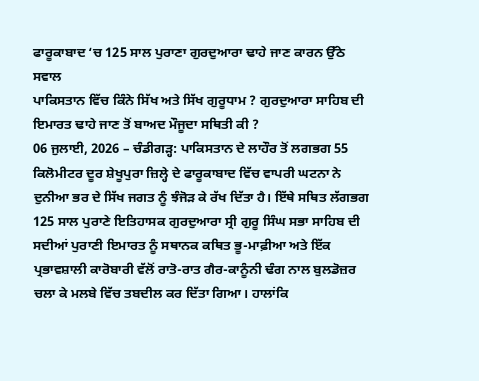ਫਾਰੂਕਾਬਾਦ ‘ਚ 125 ਸਾਲ ਪੁਰਾਣਾ ਗੁਰਦੁਆਰਾ ਢਾਹੇ ਜਾਣ ਕਾਰਨ ਉੱਠੇ ਸਵਾਲ
ਪਾਕਿਸਤਾਨ ਵਿੱਚ ਕਿੰਨੇ ਸਿੱਖ ਅਤੇ ਸਿੱਖ ਗੁਰੂਧਾਮ ? ਗੁਰਦੁਆਰਾ ਸਾਹਿਬ ਦੀ ਇਮਾਰਤ ਢਾਹੇ ਜਾਣ ਤੋਂ ਬਾਅਦ ਮੌਜੂਦਾ ਸਥਿਤੀ ਕੀ ?
06 ਜੁਲਾਈ, 2026 – ਚੰਡੀਗੜ੍ਹ: ਪਾਕਿਸਤਾਨ ਦੇ ਲਾਹੌਰ ਤੋਂ ਲਗਭਗ 55 ਕਿਲੋਮੀਟਰ ਦੂਰ ਸ਼ੇਖੂਪੁਰਾ ਜ਼ਿਲ੍ਹੇ ਦੇ ਫਾਰੂਕਾਬਾਦ ਵਿੱਚ ਵਾਪਰੀ ਘਟਨਾ ਨੇ ਦੁਨੀਆ ਭਰ ਦੇ ਸਿੱਖ ਜਗਤ ਨੂੰ ਝੰਜੋੜ ਕੇ ਰੱਖ ਦਿੱਤਾ ਹੈ। ਇੱਥੇ ਸਥਿਤ ਲੱਗਭਗ 125 ਸਾਲ ਪੁਰਾਣੇ ਇਤਿਹਾਸਕ ਗੁਰਦੁਆਰਾ ਸ੍ਰੀ ਗੁਰੂ ਸਿੰਘ ਸਭਾ ਸਾਹਿਬ ਦੀ ਸਦੀਆਂ ਪੁਰਾਣੀ ਇਮਾਰਤ ਨੂੰ ਸਥਾਨਕ ਕਥਿਤ ਭੂ-ਮਾਫ਼ੀਆ ਅਤੇ ਇੱਕ ਪ੍ਰਭਾਵਸ਼ਾਲੀ ਕਾਰੋਬਾਰੀ ਵੱਲੋਂ ਰਾਤੋ-ਰਾਤ ਗੈਰ-ਕਾਨੂੰਨੀ ਢੰਗ ਨਾਲ ਬੁਲਡੋਜ਼ਰ ਚਲਾ ਕੇ ਮਲਬੇ ਵਿੱਚ ਤਬਦੀਲ ਕਰ ਦਿੱਤਾ ਗਿਆ। ਹਾਲਾਂਕਿ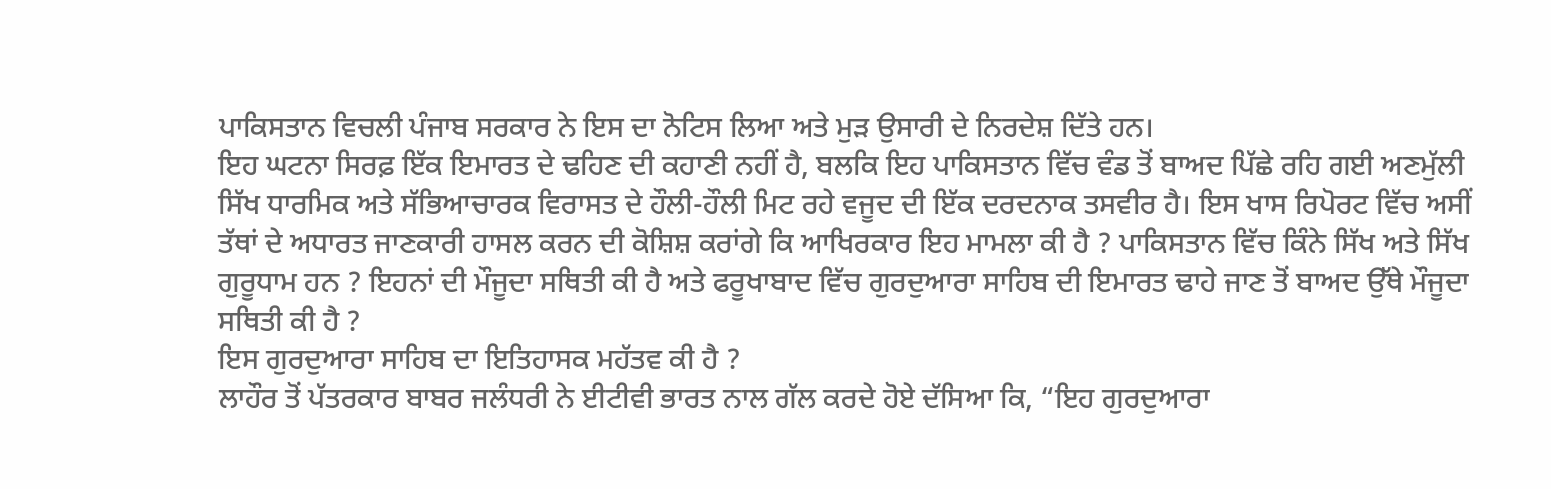ਪਾਕਿਸਤਾਨ ਵਿਚਲੀ ਪੰਜਾਬ ਸਰਕਾਰ ਨੇ ਇਸ ਦਾ ਨੋਟਿਸ ਲਿਆ ਅਤੇ ਮੁੜ ਉਸਾਰੀ ਦੇ ਨਿਰਦੇਸ਼ ਦਿੱਤੇ ਹਨ।
ਇਹ ਘਟਨਾ ਸਿਰਫ਼ ਇੱਕ ਇਮਾਰਤ ਦੇ ਢਹਿਣ ਦੀ ਕਹਾਣੀ ਨਹੀਂ ਹੈ, ਬਲਕਿ ਇਹ ਪਾਕਿਸਤਾਨ ਵਿੱਚ ਵੰਡ ਤੋਂ ਬਾਅਦ ਪਿੱਛੇ ਰਹਿ ਗਈ ਅਣਮੁੱਲੀ ਸਿੱਖ ਧਾਰਮਿਕ ਅਤੇ ਸੱਭਿਆਚਾਰਕ ਵਿਰਾਸਤ ਦੇ ਹੌਲੀ-ਹੌਲੀ ਮਿਟ ਰਹੇ ਵਜੂਦ ਦੀ ਇੱਕ ਦਰਦਨਾਕ ਤਸਵੀਰ ਹੈ। ਇਸ ਖਾਸ ਰਿਪੋਰਟ ਵਿੱਚ ਅਸੀਂ ਤੱਥਾਂ ਦੇ ਅਧਾਰਤ ਜਾਣਕਾਰੀ ਹਾਸਲ ਕਰਨ ਦੀ ਕੋਸ਼ਿਸ਼ ਕਰਾਂਗੇ ਕਿ ਆਖਿਰਕਾਰ ਇਹ ਮਾਮਲਾ ਕੀ ਹੈ ? ਪਾਕਿਸਤਾਨ ਵਿੱਚ ਕਿੰਨੇ ਸਿੱਖ ਅਤੇ ਸਿੱਖ ਗੁਰੂਧਾਮ ਹਨ ? ਇਹਨਾਂ ਦੀ ਮੌਜੂਦਾ ਸਥਿਤੀ ਕੀ ਹੈ ਅਤੇ ਫਰੂਖਾਬਾਦ ਵਿੱਚ ਗੁਰਦੁਆਰਾ ਸਾਹਿਬ ਦੀ ਇਮਾਰਤ ਢਾਹੇ ਜਾਣ ਤੋਂ ਬਾਅਦ ਉੱਥੇ ਮੌਜੂਦਾ ਸਥਿਤੀ ਕੀ ਹੈ ?
ਇਸ ਗੁਰਦੁਆਰਾ ਸਾਹਿਬ ਦਾ ਇਤਿਹਾਸਕ ਮਹੱਤਵ ਕੀ ਹੈ ?
ਲਾਹੌਰ ਤੋਂ ਪੱਤਰਕਾਰ ਬਾਬਰ ਜਲੰਧਰੀ ਨੇ ਈਟੀਵੀ ਭਾਰਤ ਨਾਲ ਗੱਲ ਕਰਦੇ ਹੋਏ ਦੱਸਿਆ ਕਿ, “ਇਹ ਗੁਰਦੁਆਰਾ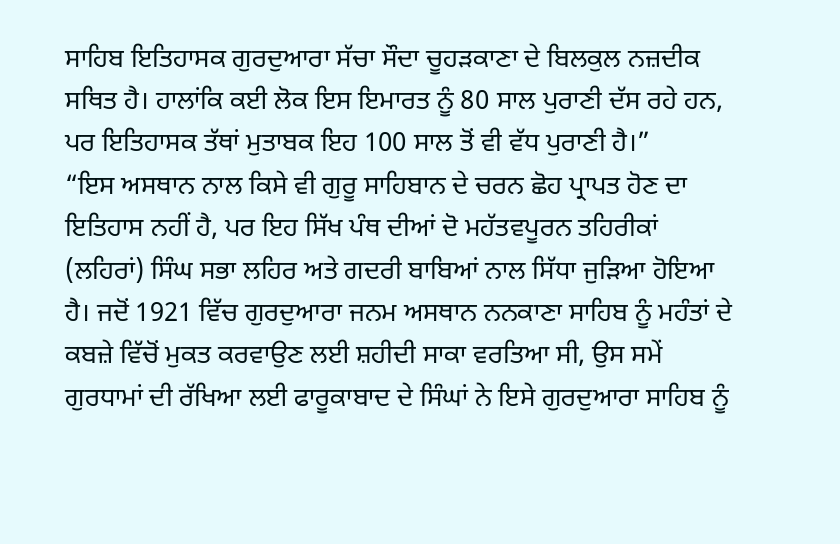ਸਾਹਿਬ ਇਤਿਹਾਸਕ ਗੁਰਦੁਆਰਾ ਸੱਚਾ ਸੌਦਾ ਚੂਹੜਕਾਣਾ ਦੇ ਬਿਲਕੁਲ ਨਜ਼ਦੀਕ ਸਥਿਤ ਹੈ। ਹਾਲਾਂਕਿ ਕਈ ਲੋਕ ਇਸ ਇਮਾਰਤ ਨੂੰ 80 ਸਾਲ ਪੁਰਾਣੀ ਦੱਸ ਰਹੇ ਹਨ, ਪਰ ਇਤਿਹਾਸਕ ਤੱਥਾਂ ਮੁਤਾਬਕ ਇਹ 100 ਸਾਲ ਤੋਂ ਵੀ ਵੱਧ ਪੁਰਾਣੀ ਹੈ।”
“ਇਸ ਅਸਥਾਨ ਨਾਲ ਕਿਸੇ ਵੀ ਗੁਰੂ ਸਾਹਿਬਾਨ ਦੇ ਚਰਨ ਛੋਹ ਪ੍ਰਾਪਤ ਹੋਣ ਦਾ ਇਤਿਹਾਸ ਨਹੀਂ ਹੈ, ਪਰ ਇਹ ਸਿੱਖ ਪੰਥ ਦੀਆਂ ਦੋ ਮਹੱਤਵਪੂਰਨ ਤਹਿਰੀਕਾਂ (ਲਹਿਰਾਂ) ਸਿੰਘ ਸਭਾ ਲਹਿਰ ਅਤੇ ਗਦਰੀ ਬਾਬਿਆਂ ਨਾਲ ਸਿੱਧਾ ਜੁੜਿਆ ਹੋਇਆ ਹੈ। ਜਦੋਂ 1921 ਵਿੱਚ ਗੁਰਦੁਆਰਾ ਜਨਮ ਅਸਥਾਨ ਨਨਕਾਣਾ ਸਾਹਿਬ ਨੂੰ ਮਹੰਤਾਂ ਦੇ ਕਬਜ਼ੇ ਵਿੱਚੋਂ ਮੁਕਤ ਕਰਵਾਉਣ ਲਈ ਸ਼ਹੀਦੀ ਸਾਕਾ ਵਰਤਿਆ ਸੀ, ਉਸ ਸਮੇਂ ਗੁਰਧਾਮਾਂ ਦੀ ਰੱਖਿਆ ਲਈ ਫਾਰੂਕਾਬਾਦ ਦੇ ਸਿੰਘਾਂ ਨੇ ਇਸੇ ਗੁਰਦੁਆਰਾ ਸਾਹਿਬ ਨੂੰ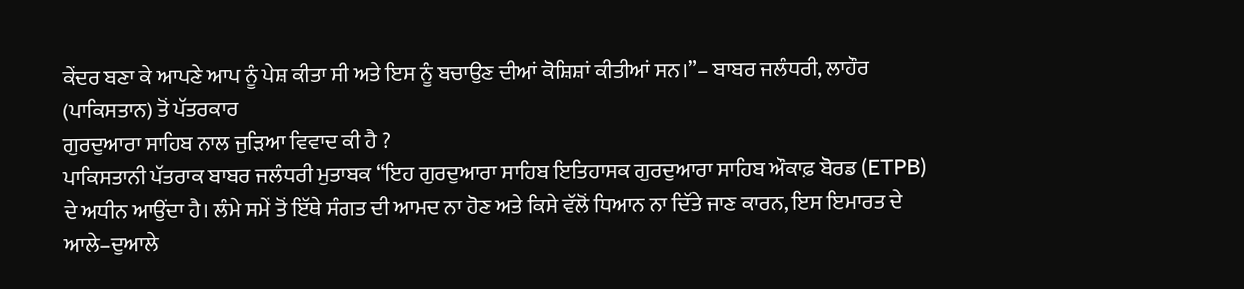ਕੇਂਦਰ ਬਣਾ ਕੇ ਆਪਣੇ ਆਪ ਨੂੰ ਪੇਸ਼ ਕੀਤਾ ਸੀ ਅਤੇ ਇਸ ਨੂੰ ਬਚਾਉਣ ਦੀਆਂ ਕੋਸ਼ਿਸ਼ਾਂ ਕੀਤੀਆਂ ਸਨ।”– ਬਾਬਰ ਜਲੰਧਰੀ, ਲਾਹੌਰ (ਪਾਕਿਸਤਾਨ) ਤੋਂ ਪੱਤਰਕਾਰ
ਗੁਰਦੁਆਰਾ ਸਾਹਿਬ ਨਾਲ ਜੁੜਿਆ ਵਿਵਾਦ ਕੀ ਹੈ ?
ਪਾਕਿਸਤਾਨੀ ਪੱਤਰਾਕ ਬਾਬਰ ਜਲੰਧਰੀ ਮੁਤਾਬਕ “ਇਹ ਗੁਰਦੁਆਰਾ ਸਾਹਿਬ ਇਤਿਹਾਸਕ ਗੁਰਦੁਆਰਾ ਸਾਹਿਬ ਔਕਾਫ਼ ਬੋਰਡ (ETPB) ਦੇ ਅਧੀਨ ਆਉਂਦਾ ਹੈ। ਲੰਮੇ ਸਮੇਂ ਤੋਂ ਇੱਥੇ ਸੰਗਤ ਦੀ ਆਮਦ ਨਾ ਹੋਣ ਅਤੇ ਕਿਸੇ ਵੱਲੋਂ ਧਿਆਨ ਨਾ ਦਿੱਤੇ ਜਾਣ ਕਾਰਨ, ਇਸ ਇਮਾਰਤ ਦੇ ਆਲੇ–ਦੁਆਲੇ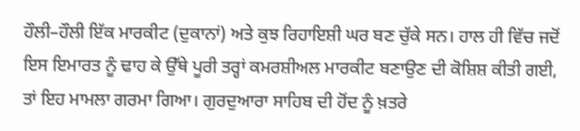ਹੌਲੀ–ਹੌਲੀ ਇੱਕ ਮਾਰਕੀਟ (ਦੁਕਾਨਾਂ) ਅਤੇ ਕੁਝ ਰਿਹਾਇਸ਼ੀ ਘਰ ਬਣ ਚੁੱਕੇ ਸਨ। ਹਾਲ ਹੀ ਵਿੱਚ ਜਦੋਂ ਇਸ ਇਮਾਰਤ ਨੂੰ ਢਾਹ ਕੇ ਉੱਥੇ ਪੂਰੀ ਤਰ੍ਹਾਂ ਕਮਰਸ਼ੀਅਲ ਮਾਰਕੀਟ ਬਣਾਉਣ ਦੀ ਕੋਸ਼ਿਸ਼ ਕੀਤੀ ਗਈ, ਤਾਂ ਇਹ ਮਾਮਲਾ ਗਰਮਾ ਗਿਆ। ਗੁਰਦੁਆਰਾ ਸਾਹਿਬ ਦੀ ਹੋਂਦ ਨੂੰ ਖ਼ਤਰੇ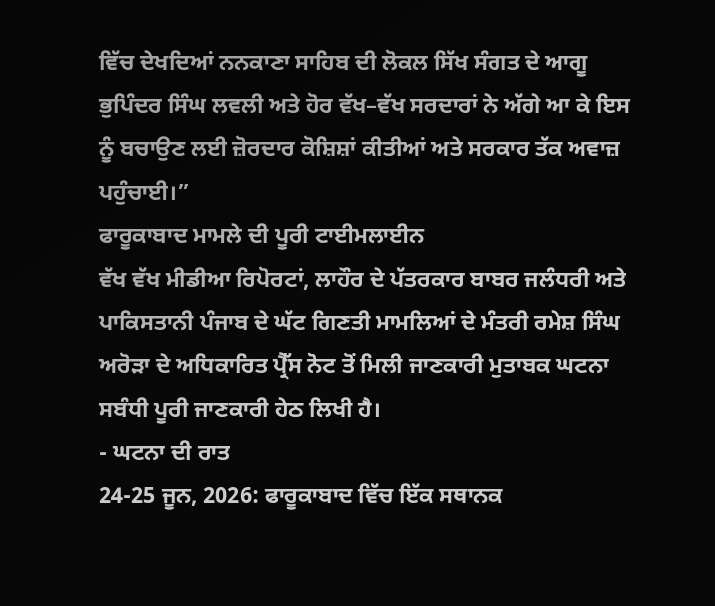ਵਿੱਚ ਦੇਖਦਿਆਂ ਨਨਕਾਣਾ ਸਾਹਿਬ ਦੀ ਲੋਕਲ ਸਿੱਖ ਸੰਗਤ ਦੇ ਆਗੂ ਭੁਪਿੰਦਰ ਸਿੰਘ ਲਵਲੀ ਅਤੇ ਹੋਰ ਵੱਖ–ਵੱਖ ਸਰਦਾਰਾਂ ਨੇ ਅੱਗੇ ਆ ਕੇ ਇਸ ਨੂੰ ਬਚਾਉਣ ਲਈ ਜ਼ੋਰਦਾਰ ਕੋਸ਼ਿਸ਼ਾਂ ਕੀਤੀਆਂ ਅਤੇ ਸਰਕਾਰ ਤੱਕ ਅਵਾਜ਼ ਪਹੁੰਚਾਈ।”
ਫਾਰੂਕਾਬਾਦ ਮਾਮਲੇ ਦੀ ਪੂਰੀ ਟਾਈਮਲਾਈਨ
ਵੱਖ ਵੱਖ ਮੀਡੀਆ ਰਿਪੋਰਟਾਂ, ਲਾਹੌਰ ਦੇ ਪੱਤਰਕਾਰ ਬਾਬਰ ਜਲੰਧਰੀ ਅਤੇ ਪਾਕਿਸਤਾਨੀ ਪੰਜਾਬ ਦੇ ਘੱਟ ਗਿਣਤੀ ਮਾਮਲਿਆਂ ਦੇ ਮੰਤਰੀ ਰਮੇਸ਼ ਸਿੰਘ ਅਰੋੜਾ ਦੇ ਅਧਿਕਾਰਿਤ ਪ੍ਰੈੱਸ ਨੋਟ ਤੋਂ ਮਿਲੀ ਜਾਣਕਾਰੀ ਮੁਤਾਬਕ ਘਟਨਾ ਸਬੰਧੀ ਪੂਰੀ ਜਾਣਕਾਰੀ ਹੇਠ ਲਿਖੀ ਹੈ।
- ਘਟਨਾ ਦੀ ਰਾਤ
24-25 ਜੂਨ, 2026: ਫਾਰੂਕਾਬਾਦ ਵਿੱਚ ਇੱਕ ਸਥਾਨਕ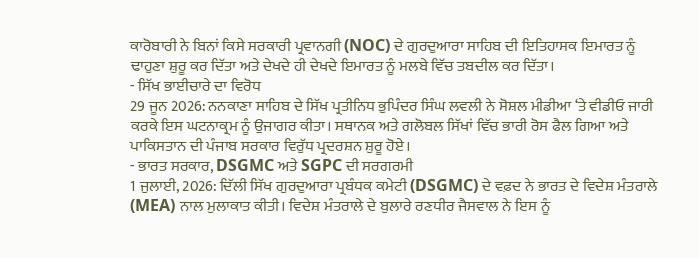ਕਾਰੋਬਾਰੀ ਨੇ ਬਿਨਾਂ ਕਿਸੇ ਸਰਕਾਰੀ ਪ੍ਰਵਾਨਗੀ (NOC) ਦੇ ਗੁਰਦੁਆਰਾ ਸਾਹਿਬ ਦੀ ਇਤਿਹਾਸਕ ਇਮਾਰਤ ਨੂੰ ਢਾਹੁਣਾ ਸ਼ੁਰੂ ਕਰ ਦਿੱਤਾ ਅਤੇ ਦੇਖਦੇ ਹੀ ਦੇਖਦੇ ਇਮਾਰਤ ਨੂੰ ਮਲਬੇ ਵਿੱਚ ਤਬਦੀਲ ਕਰ ਦਿੱਤਾ।
- ਸਿੱਖ ਭਾਈਚਾਰੇ ਦਾ ਵਿਰੋਧ
29 ਜੂਨ 2026: ਨਨਕਾਣਾ ਸਾਹਿਬ ਦੇ ਸਿੱਖ ਪ੍ਰਤੀਨਿਧ ਭੁਪਿੰਦਰ ਸਿੰਘ ਲਵਲੀ ਨੇ ਸੋਸ਼ਲ ਮੀਡੀਆ ‘ਤੇ ਵੀਡੀਓ ਜਾਰੀ ਕਰਕੇ ਇਸ ਘਟਨਾਕ੍ਰਮ ਨੂੰ ਉਜਾਗਰ ਕੀਤਾ। ਸਥਾਨਕ ਅਤੇ ਗਲੋਬਲ ਸਿੱਖਾਂ ਵਿੱਚ ਭਾਰੀ ਰੋਸ ਫੈਲ ਗਿਆ ਅਤੇ ਪਾਕਿਸਤਾਨ ਦੀ ਪੰਜਾਬ ਸਰਕਾਰ ਵਿਰੁੱਧ ਪ੍ਰਦਰਸ਼ਨ ਸ਼ੁਰੂ ਹੋਏ।
- ਭਾਰਤ ਸਰਕਾਰ, DSGMC ਅਤੇ SGPC ਦੀ ਸਰਗਰਮੀ
1 ਜੁਲਾਈ, 2026: ਦਿੱਲੀ ਸਿੱਖ ਗੁਰਦੁਆਰਾ ਪ੍ਰਬੰਧਕ ਕਮੇਟੀ (DSGMC) ਦੇ ਵਫ਼ਦ ਨੇ ਭਾਰਤ ਦੇ ਵਿਦੇਸ਼ ਮੰਤਰਾਲੇ (MEA) ਨਾਲ ਮੁਲਾਕਾਤ ਕੀਤੀ। ਵਿਦੇਸ਼ ਮੰਤਰਾਲੇ ਦੇ ਬੁਲਾਰੇ ਰਣਧੀਰ ਜੈਸਵਾਲ ਨੇ ਇਸ ਨੂੰ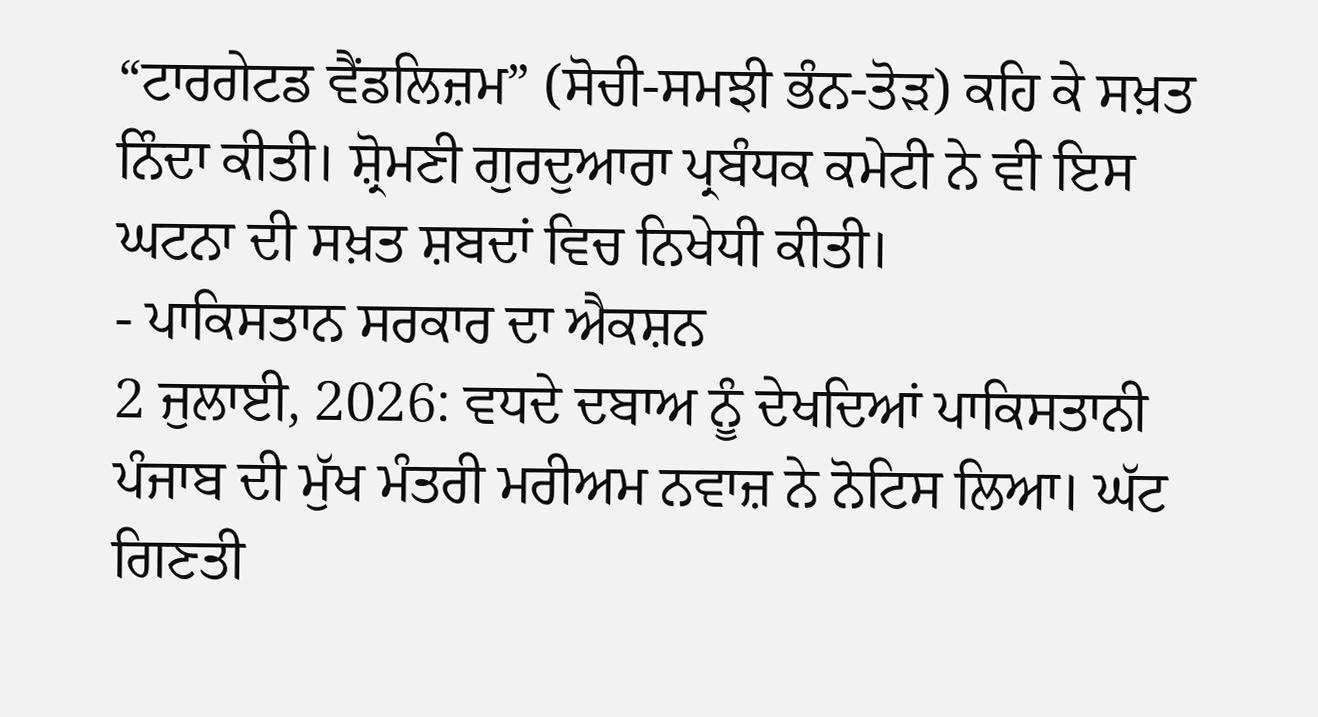“ਟਾਰਗੇਟਡ ਵੈਂਡਲਿਜ਼ਮ” (ਸੋਚੀ-ਸਮਝੀ ਭੰਨ-ਤੋੜ) ਕਹਿ ਕੇ ਸਖ਼ਤ ਨਿੰਦਾ ਕੀਤੀ। ਸ਼੍ਰੋਮਣੀ ਗੁਰਦੁਆਰਾ ਪ੍ਰਬੰਧਕ ਕਮੇਟੀ ਨੇ ਵੀ ਇਸ ਘਟਨਾ ਦੀ ਸਖ਼ਤ ਸ਼ਬਦਾਂ ਵਿਚ ਨਿਖੇਧੀ ਕੀਤੀ।
- ਪਾਕਿਸਤਾਨ ਸਰਕਾਰ ਦਾ ਐਕਸ਼ਨ
2 ਜੁਲਾਈ, 2026: ਵਧਦੇ ਦਬਾਅ ਨੂੰ ਦੇਖਦਿਆਂ ਪਾਕਿਸਤਾਨੀ ਪੰਜਾਬ ਦੀ ਮੁੱਖ ਮੰਤਰੀ ਮਰੀਅਮ ਨਵਾਜ਼ ਨੇ ਨੋਟਿਸ ਲਿਆ। ਘੱਟ ਗਿਣਤੀ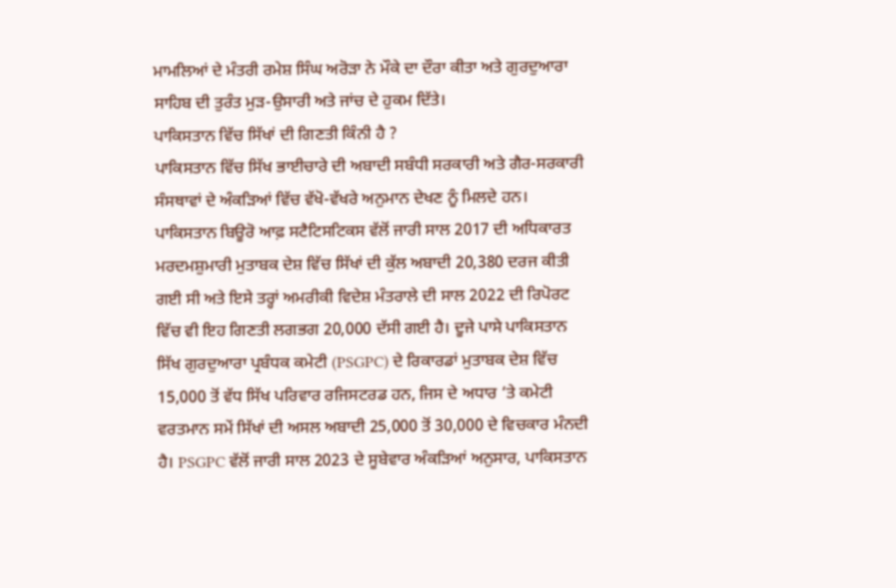ਮਾਮਲਿਆਂ ਦੇ ਮੰਤਰੀ ਰਮੇਸ਼ ਸਿੰਘ ਅਰੋੜਾ ਨੇ ਮੌਕੇ ਦਾ ਦੌਰਾ ਕੀਤਾ ਅਤੇ ਗੁਰਦੁਆਰਾ ਸਾਹਿਬ ਦੀ ਤੁਰੰਤ ਮੁੜ-ਉਸਾਰੀ ਅਤੇ ਜਾਂਚ ਦੇ ਹੁਕਮ ਦਿੱਤੇ।
ਪਾਕਿਸਤਾਨ ਵਿੱਚ ਸਿੱਖਾਂ ਦੀ ਗਿਣਤੀ ਕਿੰਨੀ ਹੈ ?
ਪਾਕਿਸਤਾਨ ਵਿੱਚ ਸਿੱਖ ਭਾਈਚਾਰੇ ਦੀ ਅਬਾਦੀ ਸਬੰਧੀ ਸਰਕਾਰੀ ਅਤੇ ਗੈਰ-ਸਰਕਾਰੀ ਸੰਸਥਾਵਾਂ ਦੇ ਅੰਕੜਿਆਂ ਵਿੱਚ ਵੱਖੋ-ਵੱਖਰੇ ਅਨੁਮਾਨ ਦੇਖਣ ਨੂੰ ਮਿਲਦੇ ਹਨ। ਪਾਕਿਸਤਾਨ ਬਿਊਰੋ ਆਫ਼ ਸਟੈਟਿਸਟਿਕਸ ਵੱਲੋਂ ਜਾਰੀ ਸਾਲ 2017 ਦੀ ਅਧਿਕਾਰਤ ਮਰਦਮਸ਼ੁਮਾਰੀ ਮੁਤਾਬਕ ਦੇਸ਼ ਵਿੱਚ ਸਿੱਖਾਂ ਦੀ ਕੁੱਲ ਅਬਾਦੀ 20,380 ਦਰਜ ਕੀਤੀ ਗਈ ਸੀ ਅਤੇ ਇਸੇ ਤਰ੍ਹਾਂ ਅਮਰੀਕੀ ਵਿਦੇਸ਼ ਮੰਤਰਾਲੇ ਦੀ ਸਾਲ 2022 ਦੀ ਰਿਪੋਰਟ ਵਿੱਚ ਵੀ ਇਹ ਗਿਣਤੀ ਲਗਭਗ 20,000 ਦੱਸੀ ਗਈ ਹੈ। ਦੂਜੇ ਪਾਸੇ ਪਾਕਿਸਤਾਨ ਸਿੱਖ ਗੁਰਦੁਆਰਾ ਪ੍ਰਬੰਧਕ ਕਮੇਟੀ (PSGPC) ਦੇ ਰਿਕਾਰਡਾਂ ਮੁਤਾਬਕ ਦੇਸ਼ ਵਿੱਚ 15,000 ਤੋਂ ਵੱਧ ਸਿੱਖ ਪਰਿਵਾਰ ਰਜਿਸਟਰਡ ਹਨ, ਜਿਸ ਦੇ ਅਧਾਰ ‘ਤੇ ਕਮੇਟੀ ਵਰਤਮਾਨ ਸਮੇਂ ਸਿੱਖਾਂ ਦੀ ਅਸਲ ਅਬਾਦੀ 25,000 ਤੋਂ 30,000 ਦੇ ਵਿਚਕਾਰ ਮੰਨਦੀ ਹੈ। PSGPC ਵੱਲੋਂ ਜਾਰੀ ਸਾਲ 2023 ਦੇ ਸੂਬੇਵਾਰ ਅੰਕੜਿਆਂ ਅਨੁਸਾਰ, ਪਾਕਿਸਤਾਨ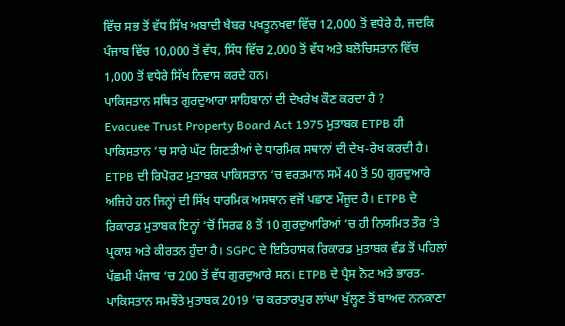ਵਿੱਚ ਸਭ ਤੋਂ ਵੱਧ ਸਿੱਖ ਅਬਾਦੀ ਖੈਬਰ ਪਖਤੂਨਖਵਾ ਵਿੱਚ 12,000 ਤੋਂ ਵਧੇਰੇ ਹੈ, ਜਦਕਿ ਪੰਜਾਬ ਵਿੱਚ 10,000 ਤੋਂ ਵੱਧ, ਸਿੰਧ ਵਿੱਚ 2,000 ਤੋਂ ਵੱਧ ਅਤੇ ਬਲੋਚਿਸਤਾਨ ਵਿੱਚ 1,000 ਤੋਂ ਵਧੇਰੇ ਸਿੱਖ ਨਿਵਾਸ ਕਰਦੇ ਹਨ।
ਪਾਕਿਸਤਾਨ ਸਥਿਤ ਗੁਰਦੁਆਰਾ ਸਾਹਿਬਾਨਾਂ ਦੀ ਦੇਖਰੇਖ ਕੌਣ ਕਰਦਾ ਹੈ ?
Evacuee Trust Property Board Act 1975 ਮੁਤਾਬਕ ETPB ਹੀ ਪਾਕਿਸਤਾਨ ‘ਚ ਸਾਰੇ ਘੱਟ ਗਿਣਤੀਆਂ ਦੇ ਧਾਰਮਿਕ ਸਥਾਨਾਂ ਦੀ ਦੇਖ-ਰੇਖ ਕਰਦੀ ਹੈ। ETPB ਦੀ ਰਿਪੋਰਟ ਮੁਤਾਬਕ ਪਾਕਿਸਤਾਨ ‘ਚ ਵਰਤਮਾਨ ਸਮੇਂ 40 ਤੋਂ 50 ਗੁਰਦੁਆਰੇ ਅਜਿਹੇ ਹਨ ਜਿਨ੍ਹਾਂ ਦੀ ਸਿੱਖ ਧਾਰਮਿਕ ਅਸਥਾਨ ਵਜੋਂ ਪਛਾਣ ਮੌਜੂਦ ਹੈ। ETPB ਦੇ ਰਿਕਾਰਡ ਮੁਤਾਬਕ ਇਨ੍ਹਾਂ ‘ਚੋਂ ਸਿਰਫ 8 ਤੋਂ 10 ਗੁਰਦੁਆਰਿਆਂ ‘ਚ ਹੀ ਨਿਯਮਿਤ ਤੌਰ ‘ਤੇ ਪ੍ਰਕਾਸ਼ ਅਤੇ ਕੀਰਤਨ ਹੁੰਦਾ ਹੈ। SGPC ਦੇ ਇਤਿਹਾਸਕ ਰਿਕਾਰਡ ਮੁਤਾਬਕ ਵੰਡ ਤੋਂ ਪਹਿਲਾਂ ਪੱਛਮੀ ਪੰਜਾਬ ‘ਚ 200 ਤੋਂ ਵੱਧ ਗੁਰਦੁਆਰੇ ਸਨ। ETPB ਦੇ ਪ੍ਰੈਸ ਨੋਟ ਅਤੇ ਭਾਰਤ-ਪਾਕਿਸਤਾਨ ਸਮਝੌਤੇ ਮੁਤਾਬਕ 2019 ‘ਚ ਕਰਤਾਰਪੁਰ ਲਾਂਘਾ ਖੁੱਲ੍ਹਣ ਤੋਂ ਬਾਅਦ ਨਨਕਾਣਾ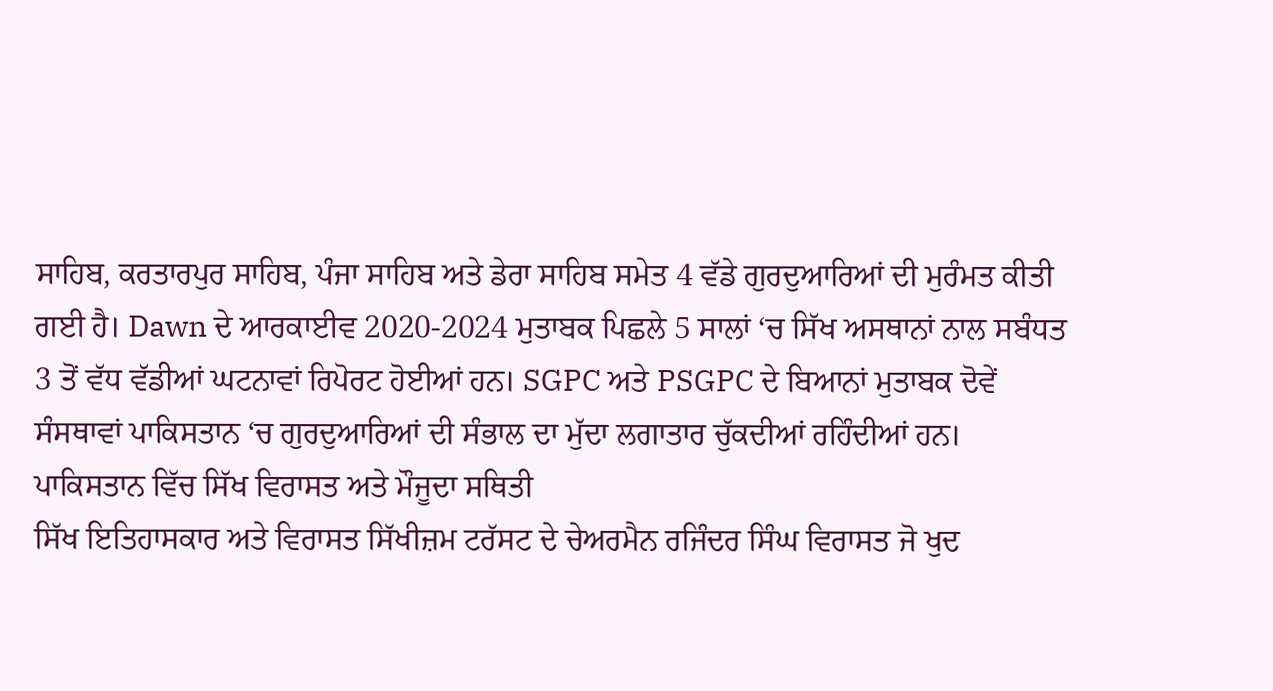ਸਾਹਿਬ, ਕਰਤਾਰਪੁਰ ਸਾਹਿਬ, ਪੰਜਾ ਸਾਹਿਬ ਅਤੇ ਡੇਰਾ ਸਾਹਿਬ ਸਮੇਤ 4 ਵੱਡੇ ਗੁਰਦੁਆਰਿਆਂ ਦੀ ਮੁਰੰਮਤ ਕੀਤੀ ਗਈ ਹੈ। Dawn ਦੇ ਆਰਕਾਈਵ 2020-2024 ਮੁਤਾਬਕ ਪਿਛਲੇ 5 ਸਾਲਾਂ ‘ਚ ਸਿੱਖ ਅਸਥਾਨਾਂ ਨਾਲ ਸਬੰਧਤ 3 ਤੋਂ ਵੱਧ ਵੱਡੀਆਂ ਘਟਨਾਵਾਂ ਰਿਪੋਰਟ ਹੋਈਆਂ ਹਨ। SGPC ਅਤੇ PSGPC ਦੇ ਬਿਆਨਾਂ ਮੁਤਾਬਕ ਦੋਵੇਂ ਸੰਸਥਾਵਾਂ ਪਾਕਿਸਤਾਨ ‘ਚ ਗੁਰਦੁਆਰਿਆਂ ਦੀ ਸੰਭਾਲ ਦਾ ਮੁੱਦਾ ਲਗਾਤਾਰ ਚੁੱਕਦੀਆਂ ਰਹਿੰਦੀਆਂ ਹਨ।
ਪਾਕਿਸਤਾਨ ਵਿੱਚ ਸਿੱਖ ਵਿਰਾਸਤ ਅਤੇ ਮੌਜੂਦਾ ਸਥਿਤੀ
ਸਿੱਖ ਇਤਿਹਾਸਕਾਰ ਅਤੇ ਵਿਰਾਸਤ ਸਿੱਖੀਜ਼ਮ ਟਰੱਸਟ ਦੇ ਚੇਅਰਮੈਨ ਰਜਿੰਦਰ ਸਿੰਘ ਵਿਰਾਸਤ ਜੋ ਖੁਦ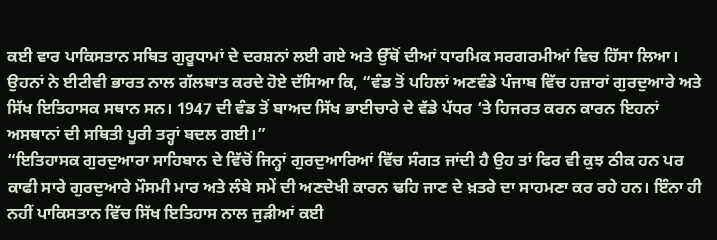ਕਈ ਵਾਰ ਪਾਕਿਸਤਾਨ ਸਥਿਤ ਗੁਰੂਧਾਮਾਂ ਦੇ ਦਰਸ਼ਨਾਂ ਲਈ ਗਏ ਅਤੇ ਉੱਥੋਂ ਦੀਆਂ ਧਾਰਮਿਕ ਸਰਗਰਮੀਆਂ ਵਿਚ ਹਿੱਸਾ ਲਿਆ। ਉਹਨਾਂ ਨੇ ਈਟੀਵੀ ਭਾਰਤ ਨਾਲ ਗੱਲਬਾਤ ਕਰਦੇ ਹੋਏ ਦੱਸਿਆ ਕਿ, “ਵੰਡ ਤੋਂ ਪਹਿਲਾਂ ਅਣਵੰਡੇ ਪੰਜਾਬ ਵਿੱਚ ਹਜ਼ਾਰਾਂ ਗੁਰਦੁਆਰੇ ਅਤੇ ਸਿੱਖ ਇਤਿਹਾਸਕ ਸਥਾਨ ਸਨ। 1947 ਦੀ ਵੰਡ ਤੋਂ ਬਾਅਦ ਸਿੱਖ ਭਾਈਚਾਰੇ ਦੇ ਵੱਡੇ ਪੱਧਰ ‘ਤੇ ਹਿਜਰਤ ਕਰਨ ਕਾਰਨ ਇਹਨਾਂ ਅਸਥਾਨਾਂ ਦੀ ਸਥਿਤੀ ਪੂਰੀ ਤਰ੍ਹਾਂ ਬਦਲ ਗਈ।”
“ਇਤਿਹਾਸਕ ਗੁਰਦੁਆਰਾ ਸਾਹਿਬਾਨ ਦੇ ਵਿੱਚੋਂ ਜਿਨ੍ਹਾਂ ਗੁਰਦੁਆਰਿਆਂ ਵਿੱਚ ਸੰਗਤ ਜਾਂਦੀ ਹੈ ਉਹ ਤਾਂ ਫਿਰ ਵੀ ਕੁਝ ਠੀਕ ਹਨ ਪਰ ਕਾਫੀ ਸਾਰੇ ਗੁਰਦੁਆਰੇ ਮੌਸਮੀ ਮਾਰ ਅਤੇ ਲੰਬੇ ਸਮੇਂ ਦੀ ਅਣਦੇਖੀ ਕਾਰਨ ਢਹਿ ਜਾਣ ਦੇ ਖ਼ਤਰੇ ਦਾ ਸਾਹਮਣਾ ਕਰ ਰਹੇ ਹਨ। ਇੰਨਾ ਹੀ ਨਹੀਂ ਪਾਕਿਸਤਾਨ ਵਿੱਚ ਸਿੱਖ ਇਤਿਹਾਸ ਨਾਲ ਜੁੜੀਆਂ ਕਈ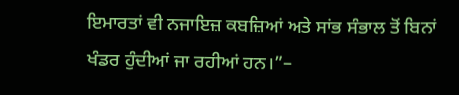ਇਮਾਰਤਾਂ ਵੀ ਨਜਾਇਜ਼ ਕਬਜ਼ਿਆਂ ਅਤੇ ਸਾਂਭ ਸੰਭਾਲ ਤੋਂ ਬਿਨਾਂ ਖੰਡਰ ਹੁੰਦੀਆਂ ਜਾ ਰਹੀਆਂ ਹਨ।”–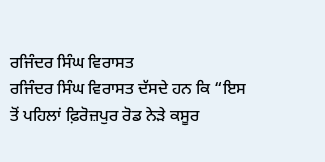ਰਜਿੰਦਰ ਸਿੰਘ ਵਿਰਾਸਤ
ਰਜਿੰਦਰ ਸਿੰਘ ਵਿਰਾਸਤ ਦੱਸਦੇ ਹਨ ਕਿ “ਇਸ ਤੋਂ ਪਹਿਲਾਂ ਫ਼ਿਰੋਜ਼ਪੁਰ ਰੋਡ ਨੇੜੇ ਕਸੂਰ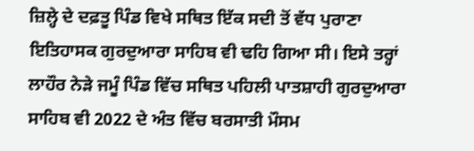ਜ਼ਿਲ੍ਹੇ ਦੇ ਦਫ਼ਤੂ ਪਿੰਡ ਵਿਖੇ ਸਥਿਤ ਇੱਕ ਸਦੀ ਤੋਂ ਵੱਧ ਪੁਰਾਣਾ ਇਤਿਹਾਸਕ ਗੁਰਦੁਆਰਾ ਸਾਹਿਬ ਵੀ ਢਹਿ ਗਿਆ ਸੀ। ਇਸੇ ਤਰ੍ਹਾਂ ਲਾਹੌਰ ਨੇੜੇ ਜਮੂੰ ਪਿੰਡ ਵਿੱਚ ਸਥਿਤ ਪਹਿਲੀ ਪਾਤਸ਼ਾਹੀ ਗੁਰਦੁਆਰਾ ਸਾਹਿਬ ਵੀ 2022 ਦੇ ਅੰਤ ਵਿੱਚ ਬਰਸਾਤੀ ਮੌਸਮ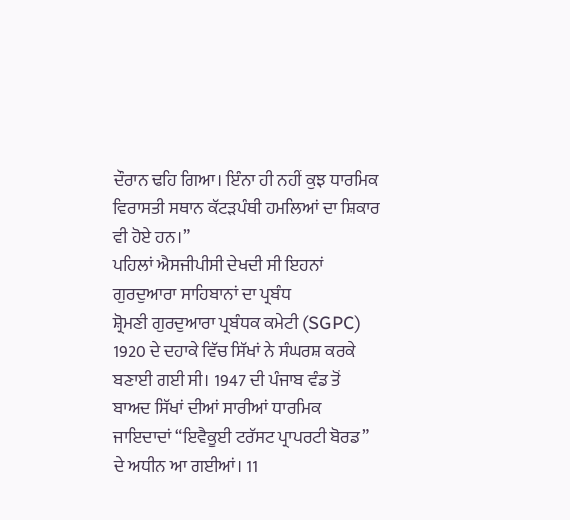ਦੌਰਾਨ ਢਹਿ ਗਿਆ। ਇੰਨਾ ਹੀ ਨਹੀਂ ਕੁਝ ਧਾਰਮਿਕ ਵਿਰਾਸਤੀ ਸਥਾਨ ਕੱਟੜਪੰਥੀ ਹਮਲਿਆਂ ਦਾ ਸ਼ਿਕਾਰ ਵੀ ਹੋਏ ਹਨ।”
ਪਹਿਲਾਂ ਐਸਜੀਪੀਸੀ ਦੇਖਦੀ ਸੀ ਇਹਨਾਂ ਗੁਰਦੁਆਰਾ ਸਾਹਿਬਾਨਾਂ ਦਾ ਪ੍ਰਬੰਧ
ਸ਼੍ਰੋਮਣੀ ਗੁਰਦੁਆਰਾ ਪ੍ਰਬੰਧਕ ਕਮੇਟੀ (SGPC) 1920 ਦੇ ਦਹਾਕੇ ਵਿੱਚ ਸਿੱਖਾਂ ਨੇ ਸੰਘਰਸ਼ ਕਰਕੇ ਬਣਾਈ ਗਈ ਸੀ। 1947 ਦੀ ਪੰਜਾਬ ਵੰਡ ਤੋਂ ਬਾਅਦ ਸਿੱਖਾਂ ਦੀਆਂ ਸਾਰੀਆਂ ਧਾਰਮਿਕ ਜਾਇਦਾਦਾਂ “ਇਵੈਕੂਈ ਟਰੱਸਟ ਪ੍ਰਾਪਰਟੀ ਬੋਰਡ” ਦੇ ਅਧੀਨ ਆ ਗਈਆਂ। 11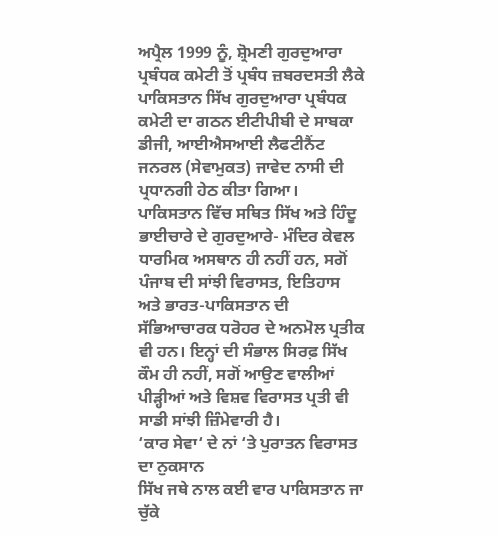ਅਪ੍ਰੈਲ 1999 ਨੂੰ, ਸ਼੍ਰੋਮਣੀ ਗੁਰਦੁਆਰਾ ਪ੍ਰਬੰਧਕ ਕਮੇਟੀ ਤੋਂ ਪ੍ਰਬੰਧ ਜ਼ਬਰਦਸਤੀ ਲੈਕੇ ਪਾਕਿਸਤਾਨ ਸਿੱਖ ਗੁਰਦੁਆਰਾ ਪ੍ਰਬੰਧਕ ਕਮੇਟੀ ਦਾ ਗਠਨ ਈਟੀਪੀਬੀ ਦੇ ਸਾਬਕਾ ਡੀਜੀ, ਆਈਐਸਆਈ ਲੈਫਟੀਨੈਂਟ ਜਨਰਲ (ਸੇਵਾਮੁਕਤ) ਜਾਵੇਦ ਨਾਸੀ ਦੀ ਪ੍ਰਧਾਨਗੀ ਹੇਠ ਕੀਤਾ ਗਿਆ। ਪਾਕਿਸਤਾਨ ਵਿੱਚ ਸਥਿਤ ਸਿੱਖ ਅਤੇ ਹਿੰਦੂ ਭਾਈਚਾਰੇ ਦੇ ਗੁਰਦੁਆਰੇ- ਮੰਦਿਰ ਕੇਵਲ ਧਾਰਮਿਕ ਅਸਥਾਨ ਹੀ ਨਹੀਂ ਹਨ, ਸਗੋਂ ਪੰਜਾਬ ਦੀ ਸਾਂਝੀ ਵਿਰਾਸਤ, ਇਤਿਹਾਸ ਅਤੇ ਭਾਰਤ-ਪਾਕਿਸਤਾਨ ਦੀ ਸੱਭਿਆਚਾਰਕ ਧਰੋਹਰ ਦੇ ਅਨਮੋਲ ਪ੍ਰਤੀਕ ਵੀ ਹਨ। ਇਨ੍ਹਾਂ ਦੀ ਸੰਭਾਲ ਸਿਰਫ਼ ਸਿੱਖ ਕੌਮ ਹੀ ਨਹੀਂ, ਸਗੋਂ ਆਉਣ ਵਾਲੀਆਂ ਪੀੜ੍ਹੀਆਂ ਅਤੇ ਵਿਸ਼ਵ ਵਿਰਾਸਤ ਪ੍ਰਤੀ ਵੀ ਸਾਡੀ ਸਾਂਝੀ ਜ਼ਿੰਮੇਵਾਰੀ ਹੈ।
‘ਕਾਰ ਸੇਵਾ‘ ਦੇ ਨਾਂ ‘ਤੇ ਪੁਰਾਤਨ ਵਿਰਾਸਤ ਦਾ ਨੁਕਸਾਨ
ਸਿੱਖ ਜਥੇ ਨਾਲ ਕਈ ਵਾਰ ਪਾਕਿਸਤਾਨ ਜਾ ਚੁੱਕੇ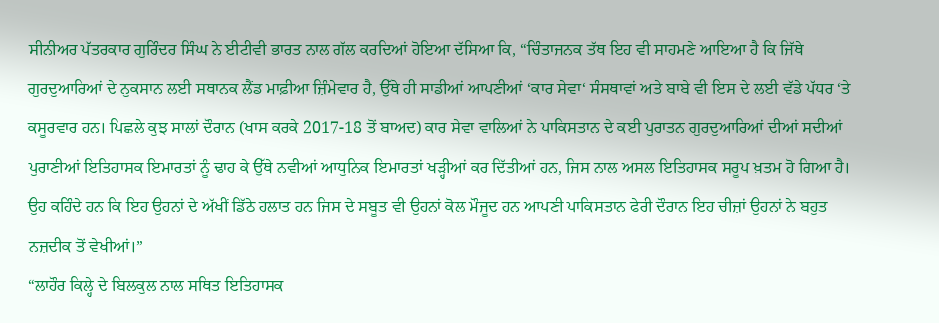ਸੀਨੀਅਰ ਪੱਤਰਕਾਰ ਗੁਰਿੰਦਰ ਸਿੰਘ ਨੇ ਈਟੀਵੀ ਭਾਰਤ ਨਾਲ ਗੱਲ ਕਰਦਿਆਂ ਹੋਇਆ ਦੱਸਿਆ ਕਿ, “ਚਿੰਤਾਜਨਕ ਤੱਥ ਇਹ ਵੀ ਸਾਹਮਣੇ ਆਇਆ ਹੈ ਕਿ ਜਿੱਥੇ ਗੁਰਦੁਆਰਿਆਂ ਦੇ ਨੁਕਸਾਨ ਲਈ ਸਥਾਨਕ ਲੈਂਡ ਮਾਫ਼ੀਆ ਜ਼ਿੰਮੇਵਾਰ ਹੈ, ਉੱਥੇ ਹੀ ਸਾਡੀਆਂ ਆਪਣੀਆਂ ‘ਕਾਰ ਸੇਵਾ‘ ਸੰਸਥਾਵਾਂ ਅਤੇ ਬਾਬੇ ਵੀ ਇਸ ਦੇ ਲਈ ਵੱਡੇ ਪੱਧਰ ‘ਤੇ ਕਸੂਰਵਾਰ ਹਨ। ਪਿਛਲੇ ਕੁਝ ਸਾਲਾਂ ਦੌਰਾਨ (ਖਾਸ ਕਰਕੇ 2017-18 ਤੋਂ ਬਾਅਦ) ਕਾਰ ਸੇਵਾ ਵਾਲਿਆਂ ਨੇ ਪਾਕਿਸਤਾਨ ਦੇ ਕਈ ਪੁਰਾਤਨ ਗੁਰਦੁਆਰਿਆਂ ਦੀਆਂ ਸਦੀਆਂ ਪੁਰਾਣੀਆਂ ਇਤਿਹਾਸਕ ਇਮਾਰਤਾਂ ਨੂੰ ਢਾਹ ਕੇ ਉੱਥੇ ਨਵੀਆਂ ਆਧੁਨਿਕ ਇਮਾਰਤਾਂ ਖੜ੍ਹੀਆਂ ਕਰ ਦਿੱਤੀਆਂ ਹਨ, ਜਿਸ ਨਾਲ ਅਸਲ ਇਤਿਹਾਸਕ ਸਰੂਪ ਖ਼ਤਮ ਹੋ ਗਿਆ ਹੈ। ਉਹ ਕਹਿੰਦੇ ਹਨ ਕਿ ਇਹ ਉਹਨਾਂ ਦੇ ਅੱਖੀਂ ਡਿੱਠੇ ਹਲਾਤ ਹਨ ਜਿਸ ਦੇ ਸਬੂਤ ਵੀ ਉਹਨਾਂ ਕੋਲ ਮੌਜੂਦ ਹਨ ਆਪਣੀ ਪਾਕਿਸਤਾਨ ਫੇਰੀ ਦੌਰਾਨ ਇਹ ਚੀਜ਼ਾਂ ਉਹਨਾਂ ਨੇ ਬਹੁਤ ਨਜ਼ਦੀਕ ਤੋਂ ਵੇਖੀਆਂ।”
“ਲਾਹੌਰ ਕਿਲ੍ਹੇ ਦੇ ਬਿਲਕੁਲ ਨਾਲ ਸਥਿਤ ਇਤਿਹਾਸਕ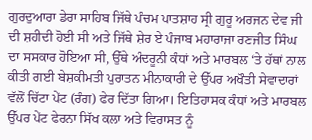ਗੁਰਦੁਆਰਾ ਡੇਰਾ ਸਾਹਿਬ ਜਿੱਥੇ ਪੰਚਮ ਪਾਤਸ਼ਾਹ ਸ੍ਰੀ ਗੁਰੂ ਅਰਜਨ ਦੇਵ ਜੀ ਦੀ ਸ਼ਹੀਦੀ ਹੋਈ ਸੀ ਅਤੇ ਜਿੱਥੇ ਸ਼ੇਰ ਏ ਪੰਜਾਬ ਮਹਾਰਾਜਾ ਰਣਜੀਤ ਸਿੰਘ ਦਾ ਸਸਕਾਰ ਹੋਇਆ ਸੀ, ਉੱਥੇ ਅੰਦਰੂਨੀ ਕੰਧਾਂ ਅਤੇ ਮਾਰਬਲ ‘ਤੇ ਹੱਥਾਂ ਨਾਲ ਕੀਤੀ ਗਈ ਬੇਸ਼ਕੀਮਤੀ ਪੁਰਾਤਨ ਮੀਨਾਕਾਰੀ ਦੇ ਉੱਪਰ ਅਖੌਤੀ ਸੇਵਾਦਾਰਾਂ ਵੱਲੋਂ ਚਿੱਟਾ ਪੇਂਟ (ਰੰਗ) ਫੇਰ ਦਿੱਤਾ ਗਿਆ। ਇਤਿਹਾਸਕ ਕੰਧਾਂ ਅਤੇ ਮਾਰਬਲ ਉੱਪਰ ਪੇਂਟ ਫੇਰਨਾ ਸਿੱਖ ਕਲਾ ਅਤੇ ਵਿਰਾਸਤ ਨੂੰ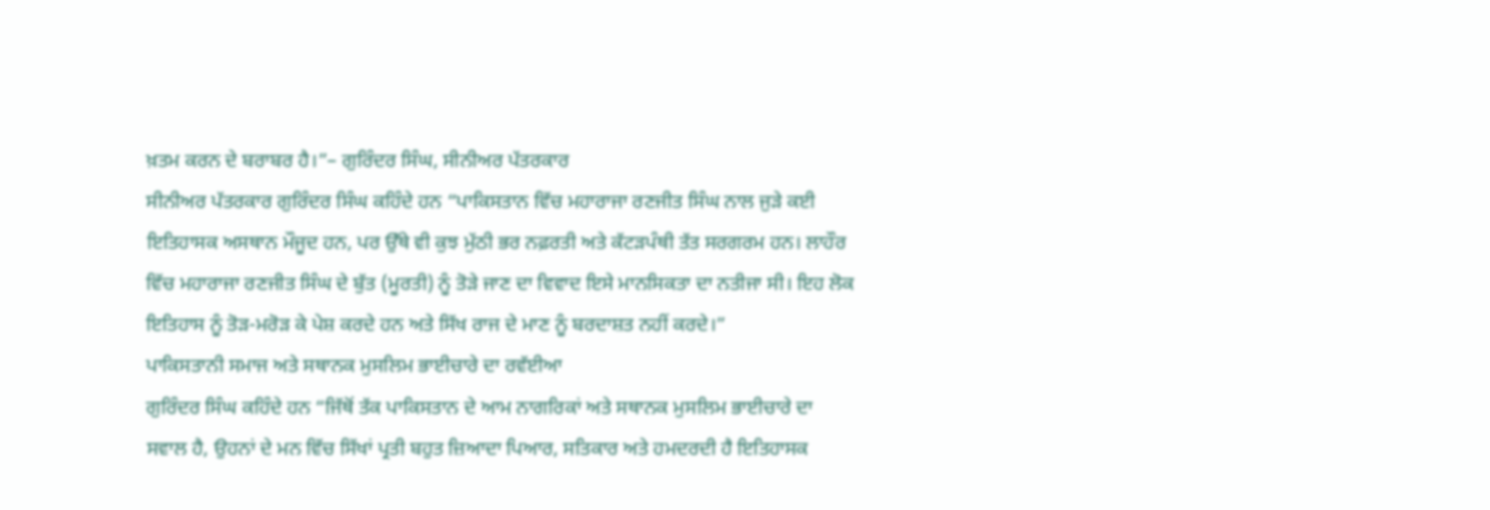ਖ਼ਤਮ ਕਰਨ ਦੇ ਬਰਾਬਰ ਹੈ।”– ਗੁਰਿੰਦਰ ਸਿੰਘ, ਸੀਨੀਅਰ ਪੱਤਰਕਾਰ
ਸੀਨੀਅਰ ਪੱਤਰਕਾਰ ਗੁਰਿੰਦਰ ਸਿੰਘ ਕਹਿੰਦੇ ਹਨ “ਪਾਕਿਸਤਾਨ ਵਿੱਚ ਮਹਾਰਾਜਾ ਰਣਜੀਤ ਸਿੰਘ ਨਾਲ ਜੁੜੇ ਕਈ ਇਤਿਹਾਸਕ ਅਸਥਾਨ ਮੌਜੂਦ ਹਨ, ਪਰ ਉੱਥੇ ਵੀ ਕੁਝ ਮੁੱਠੀ ਭਰ ਨਫ਼ਰਤੀ ਅਤੇ ਕੱਟੜਪੰਥੀ ਤੱਤ ਸਰਗਰਮ ਹਨ। ਲਾਹੌਰ ਵਿੱਚ ਮਹਾਰਾਜਾ ਰਣਜੀਤ ਸਿੰਘ ਦੇ ਬੁੱਤ (ਮੂਰਤੀ) ਨੂੰ ਤੋੜੇ ਜਾਣ ਦਾ ਵਿਵਾਦ ਇਸੇ ਮਾਨਸਿਕਤਾ ਦਾ ਨਤੀਜਾ ਸੀ। ਇਹ ਲੋਕ ਇਤਿਹਾਸ ਨੂੰ ਤੋੜ-ਮਰੋੜ ਕੇ ਪੇਸ਼ ਕਰਦੇ ਹਨ ਅਤੇ ਸਿੱਖ ਰਾਜ ਦੇ ਮਾਣ ਨੂੰ ਬਰਦਾਸ਼ਤ ਨਹੀਂ ਕਰਦੇ।”
ਪਾਕਿਸਤਾਨੀ ਸਮਾਜ ਅਤੇ ਸਥਾਨਕ ਮੁਸਲਿਮ ਭਾਈਚਾਰੇ ਦਾ ਰਵੱਈਆ
ਗੁਰਿੰਦਰ ਸਿੰਘ ਕਹਿੰਦੇ ਹਨ “ਜਿੱਥੋਂ ਤੱਕ ਪਾਕਿਸਤਾਨ ਦੇ ਆਮ ਨਾਗਰਿਕਾਂ ਅਤੇ ਸਥਾਨਕ ਮੁਸਲਿਮ ਭਾਈਚਾਰੇ ਦਾ ਸਵਾਲ ਹੈ, ਉਹਨਾਂ ਦੇ ਮਨ ਵਿੱਚ ਸਿੱਖਾਂ ਪ੍ਰਤੀ ਬਹੁਤ ਜ਼ਿਆਦਾ ਪਿਆਰ, ਸਤਿਕਾਰ ਅਤੇ ਹਮਦਰਦੀ ਹੈ ਇਤਿਹਾਸਕ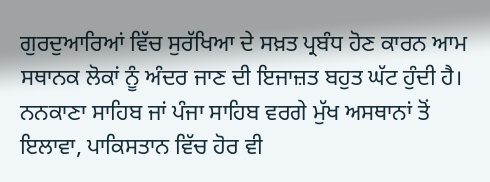ਗੁਰਦੁਆਰਿਆਂ ਵਿੱਚ ਸੁਰੱਖਿਆ ਦੇ ਸਖ਼ਤ ਪ੍ਰਬੰਧ ਹੋਣ ਕਾਰਨ ਆਮ ਸਥਾਨਕ ਲੋਕਾਂ ਨੂੰ ਅੰਦਰ ਜਾਣ ਦੀ ਇਜਾਜ਼ਤ ਬਹੁਤ ਘੱਟ ਹੁੰਦੀ ਹੈ। ਨਨਕਾਣਾ ਸਾਹਿਬ ਜਾਂ ਪੰਜਾ ਸਾਹਿਬ ਵਰਗੇ ਮੁੱਖ ਅਸਥਾਨਾਂ ਤੋਂ ਇਲਾਵਾ, ਪਾਕਿਸਤਾਨ ਵਿੱਚ ਹੋਰ ਵੀ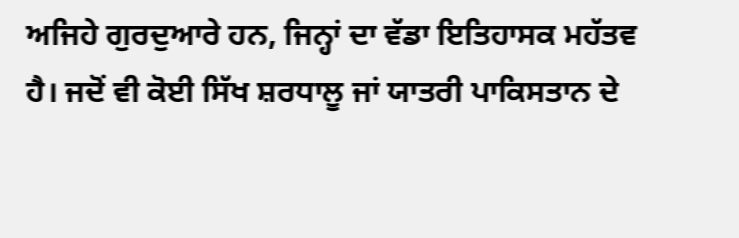ਅਜਿਹੇ ਗੁਰਦੁਆਰੇ ਹਨ, ਜਿਨ੍ਹਾਂ ਦਾ ਵੱਡਾ ਇਤਿਹਾਸਕ ਮਹੱਤਵ ਹੈ। ਜਦੋਂ ਵੀ ਕੋਈ ਸਿੱਖ ਸ਼ਰਧਾਲੂ ਜਾਂ ਯਾਤਰੀ ਪਾਕਿਸਤਾਨ ਦੇ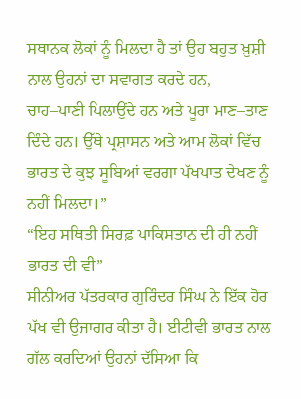ਸਥਾਨਕ ਲੋਕਾਂ ਨੂੰ ਮਿਲਦਾ ਹੈ ਤਾਂ ਉਹ ਬਹੁਤ ਖ਼ੁਸ਼ੀ ਨਾਲ ਉਹਨਾਂ ਦਾ ਸਵਾਗਤ ਕਰਦੇ ਹਨ, ਚਾਹ–ਪਾਣੀ ਪਿਲਾਉਂਦੇ ਹਨ ਅਤੇ ਪੂਰਾ ਮਾਣ–ਤਾਣ ਦਿੰਦੇ ਹਨ। ਉੱਥੇ ਪ੍ਰਸ਼ਾਸਨ ਅਤੇ ਆਮ ਲੋਕਾਂ ਵਿੱਚ ਭਾਰਤ ਦੇ ਕੁਝ ਸੂਬਿਆਂ ਵਰਗਾ ਪੱਖਪਾਤ ਦੇਖਣ ਨੂੰ ਨਹੀਂ ਮਿਲਦਾ।”
“ਇਹ ਸਥਿਤੀ ਸਿਰਫ਼ ਪਾਕਿਸਤਾਨ ਦੀ ਹੀ ਨਹੀਂ ਭਾਰਤ ਦੀ ਵੀ”
ਸੀਨੀਅਰ ਪੱਤਰਕਾਰ ਗੁਰਿੰਦਰ ਸਿੰਘ ਨੇ ਇੱਕ ਹੋਰ ਪੱਖ ਵੀ ਉਜਾਗਰ ਕੀਤਾ ਹੈ। ਈਟੀਵੀ ਭਾਰਤ ਨਾਲ ਗੱਲ ਕਰਦਿਆਂ ਉਹਨਾਂ ਦੱਸਿਆ ਕਿ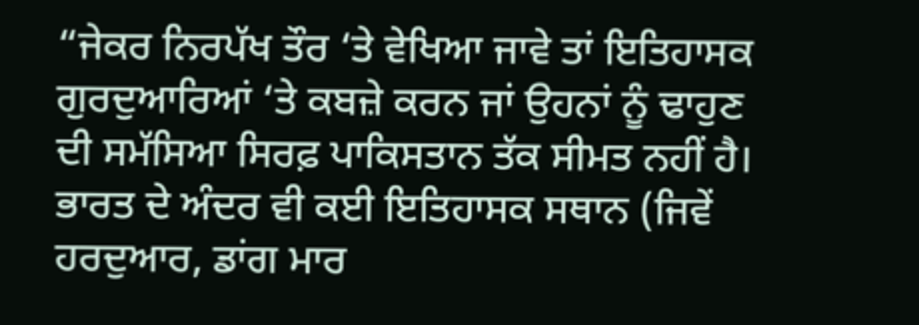“ਜੇਕਰ ਨਿਰਪੱਖ ਤੌਰ ‘ਤੇ ਵੇਖਿਆ ਜਾਵੇ ਤਾਂ ਇਤਿਹਾਸਕ ਗੁਰਦੁਆਰਿਆਂ ‘ਤੇ ਕਬਜ਼ੇ ਕਰਨ ਜਾਂ ਉਹਨਾਂ ਨੂੰ ਢਾਹੁਣ ਦੀ ਸਮੱਸਿਆ ਸਿਰਫ਼ ਪਾਕਿਸਤਾਨ ਤੱਕ ਸੀਮਤ ਨਹੀਂ ਹੈ। ਭਾਰਤ ਦੇ ਅੰਦਰ ਵੀ ਕਈ ਇਤਿਹਾਸਕ ਸਥਾਨ (ਜਿਵੇਂ ਹਰਦੁਆਰ, ਡਾਂਗ ਮਾਰ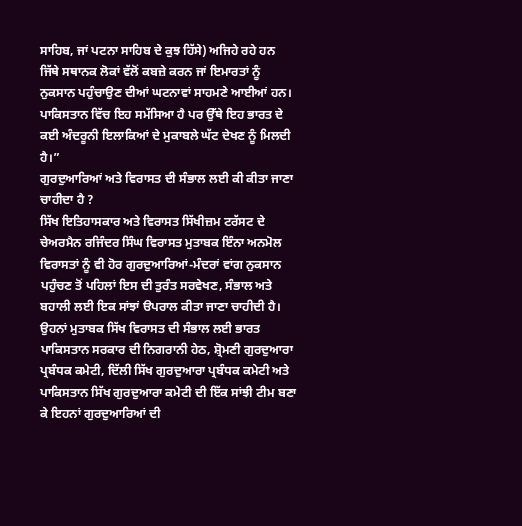ਸਾਹਿਬ, ਜਾਂ ਪਟਨਾ ਸਾਹਿਬ ਦੇ ਕੁਝ ਹਿੱਸੇ) ਅਜਿਹੇ ਰਹੇ ਹਨ ਜਿੱਥੇ ਸਥਾਨਕ ਲੋਕਾਂ ਵੱਲੋਂ ਕਬਜ਼ੇ ਕਰਨ ਜਾਂ ਇਮਾਰਤਾਂ ਨੂੰ ਨੁਕਸਾਨ ਪਹੁੰਚਾਉਣ ਦੀਆਂ ਘਟਨਾਵਾਂ ਸਾਹਮਣੇ ਆਈਆਂ ਹਨ। ਪਾਕਿਸਤਾਨ ਵਿੱਚ ਇਹ ਸਮੱਸਿਆ ਹੈ ਪਰ ਉੱਥੇ ਇਹ ਭਾਰਤ ਦੇ ਕਈ ਅੰਦਰੂਨੀ ਇਲਾਕਿਆਂ ਦੇ ਮੁਕਾਬਲੇ ਘੱਟ ਦੇਖਣ ਨੂੰ ਮਿਲਦੀ ਹੈ।”
ਗੁਰਦੁਆਰਿਆਂ ਅਤੇ ਵਿਰਾਸਤ ਦੀ ਸੰਭਾਲ ਲਈ ਕੀ ਕੀਤਾ ਜਾਣਾ ਚਾਹੀਦਾ ਹੈ ?
ਸਿੱਖ ਇਤਿਹਾਸਕਾਰ ਅਤੇ ਵਿਰਾਸਤ ਸਿੱਖੀਜ਼ਮ ਟਰੱਸਟ ਦੇ ਚੇਅਰਮੈਨ ਰਜਿੰਦਰ ਸਿੰਘ ਵਿਰਾਸਤ ਮੁਤਾਬਕ ਇੰਨਾ ਅਨਮੋਲ ਵਿਰਾਸਤਾਂ ਨੂੰ ਵੀ ਹੋਰ ਗੁਰਦੁਆਰਿਆਂ-ਮੰਦਰਾਂ ਵਾਂਗ ਨੁਕਸਾਨ ਪਹੁੰਚਣ ਤੋਂ ਪਹਿਲਾਂ ਇਸ ਦੀ ਤੁਰੰਤ ਸਰਵੇਖਣ, ਸੰਭਾਲ ਅਤੇ ਬਹਾਲੀ ਲਈ ਇਕ ਸਾਂਝਾਂ ੳਪਰਾਲ ਕੀਤਾ ਜਾਣਾ ਚਾਹੀਦੀ ਹੈ।
ਉਹਨਾਂ ਮੁਤਾਬਕ ਸਿੱਖ ਵਿਰਾਸਤ ਦੀ ਸੰਭਾਲ ਲਈ ਭਾਰਤ ਪਾਕਿਸਤਾਨ ਸਰਕਾਰ ਦੀ ਨਿਗਰਾਨੀ ਹੇਠ, ਸ਼੍ਰੋਮਣੀ ਗੁਰਦੁਆਰਾ ਪ੍ਰਬੰਧਕ ਕਮੇਟੀ, ਦਿੱਲੀ ਸਿੱਖ ਗੁਰਦੁਆਰਾ ਪ੍ਰਬੰਧਕ ਕਮੇਟੀ ਅਤੇ ਪਾਕਿਸਤਾਨ ਸਿੱਖ ਗੁਰਦੁਆਰਾ ਕਮੇਟੀ ਦੀ ਇੱਕ ਸਾਂਝੀ ਟੀਮ ਬਣਾ ਕੇ ਇਹਨਾਂ ਗੁਰਦੁਆਰਿਆਂ ਦੀ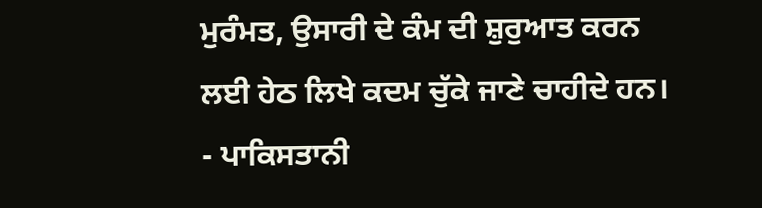ਮੁਰੰਮਤ, ਉਸਾਰੀ ਦੇ ਕੰਮ ਦੀ ਸ਼ੁਰੁਆਤ ਕਰਨ ਲਈ ਹੇਠ ਲਿਖੇ ਕਦਮ ਚੁੱਕੇ ਜਾਣੇ ਚਾਹੀਦੇ ਹਨ।
- ਪਾਕਿਸਤਾਨੀ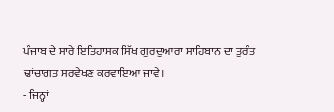ਪੰਜਾਬ ਦੇ ਸਾਰੇ ਇਤਿਹਾਸਕ ਸਿੱਖ ਗੁਰਦੁਆਰਾ ਸਾਹਿਬਾਨ ਦਾ ਤੁਰੰਤ ਢਾਂਚਾਗਤ ਸਰਵੇਖਣ ਕਰਵਾਇਆ ਜਾਵੇ।
- ਜਿਨ੍ਹਾਂ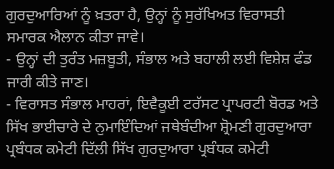ਗੁਰਦੁਆਰਿਆਂ ਨੂੰ ਖ਼ਤਰਾ ਹੈ, ਉਨ੍ਹਾਂ ਨੂੰ ਸੁਰੱਖਿਅਤ ਵਿਰਾਸਤੀ ਸਮਾਰਕ ਐਲਾਨ ਕੀਤਾ ਜਾਵੇ।
- ਉਨ੍ਹਾਂ ਦੀ ਤੁਰੰਤ ਮਜ਼ਬੂਤੀ, ਸੰਭਾਲ ਅਤੇ ਬਹਾਲੀ ਲਈ ਵਿਸ਼ੇਸ਼ ਫੰਡ ਜਾਰੀ ਕੀਤੇ ਜਾਣ।
- ਵਿਰਾਸਤ ਸੰਭਾਲ ਮਾਹਰਾਂ, ਇਵੈਕੂਈ ਟਰੱਸਟ ਪ੍ਰਾਪਰਟੀ ਬੋਰਡ ਅਤੇ ਸਿੱਖ ਭਾਈਚਾਰੇ ਦੇ ਨੁਮਾਇੰਦਿਆਂ ਜਥੇਬੰਦੀਆ ਸ਼੍ਰੋਮਣੀ ਗੁਰਦੁਆਰਾ ਪ੍ਰਬੰਧਕ ਕਮੇਟੀ ਦਿੱਲੀ ਸਿੱਖ ਗੁਰਦੁਆਰਾ ਪ੍ਰਬੰਧਕ ਕਮੇਟੀ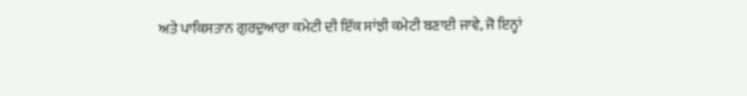ਅਤੇ ਪਾਕਿਸਤਾਨ ਗੁਰਦੁਆਰਾ ਕਮੇਟੀ ਦੀ ਇੱਕ ਸਾਂਝੀ ਕਮੇਟੀ ਬਣਾਈ ਜਾਵੇ, ਜੋ ਇਨ੍ਹਾਂ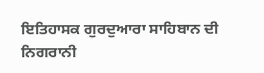ਇਤਿਹਾਸਕ ਗੁਰਦੁਆਰਾ ਸਾਹਿਬਾਨ ਦੀ ਨਿਗਰਾਨੀ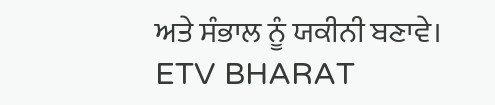ਅਤੇ ਸੰਭਾਲ ਨੂੰ ਯਕੀਨੀ ਬਣਾਵੇ।
ETV BHARAT